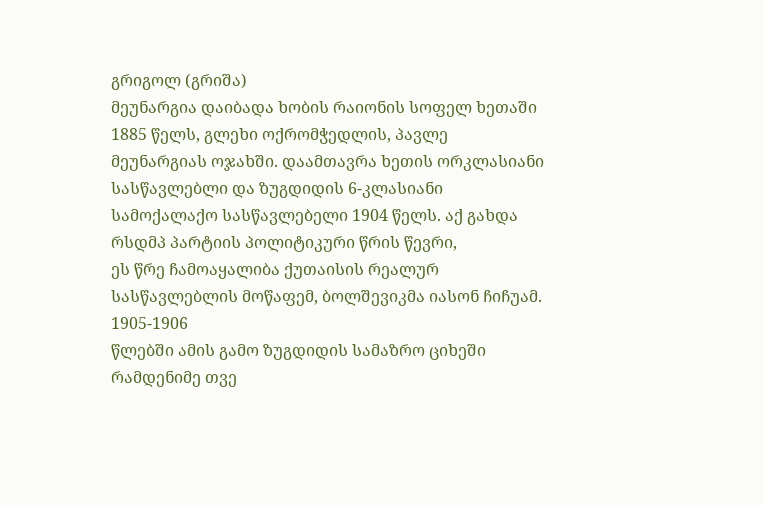გრიგოლ (გრიშა)
მეუნარგია დაიბადა ხობის რაიონის სოფელ ხეთაში 1885 წელს, გლეხი ოქრომჭედლის, პავლე
მეუნარგიას ოჯახში. დაამთავრა ხეთის ორკლასიანი სასწავლებლი და ზუგდიდის 6-კლასიანი
სამოქალაქო სასწავლებელი 1904 წელს. აქ გახდა რსდმპ პარტიის პოლიტიკური წრის წევრი,
ეს წრე ჩამოაყალიბა ქუთაისის რეალურ სასწავლებლის მოწაფემ, ბოლშევიკმა იასონ ჩიჩუამ.
1905-1906
წლებში ამის გამო ზუგდიდის სამაზრო ციხეში რამდენიმე თვე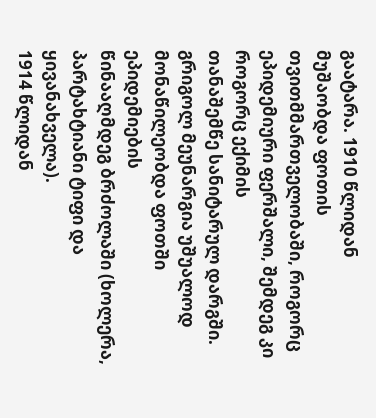გაატარა. 1910 წლიდან
მუშაობდა ფოთის თვითმმართველობაში, როგორც ეპიდემიური ფერშალი, შემდეგ კი როგორც ექიმის
თანაშემწე სანიტარულ დარგში. გრიგოლ მეუნარგია უშუალოდ მონაწილეობდა ფოთში ეპიდემიების
წინააღმდეგ ბრძოლაში (ხოლერა, პარტახტიანი ტიფი და ყივანახველა).
1914 წლიდან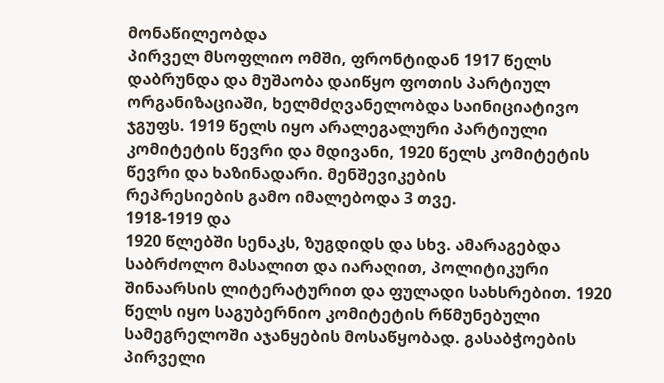მონაწილეობდა
პირველ მსოფლიო ომში, ფრონტიდან 1917 წელს დაბრუნდა და მუშაობა დაიწყო ფოთის პარტიულ
ორგანიზაციაში, ხელმძღვანელობდა საინიციატივო ჯგუფს. 1919 წელს იყო არალეგალური პარტიული
კომიტეტის წევრი და მდივანი, 1920 წელს კომიტეტის წევრი და ხაზინადარი. მენშევიკების
რეპრესიების გამო იმალებოდა 3 თვე.
1918-1919 და
1920 წლებში სენაკს, ზუგდიდს და სხვ. ამარაგებდა საბრძოლო მასალით და იარაღით, პოლიტიკური
შინაარსის ლიტერატურით და ფულადი სახსრებით. 1920 წელს იყო საგუბერნიო კომიტეტის რწმუნებული
სამეგრელოში აჯანყების მოსაწყობად. გასაბჭოების პირველი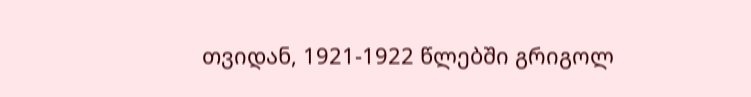თვიდან, 1921-1922 წლებში გრიგოლ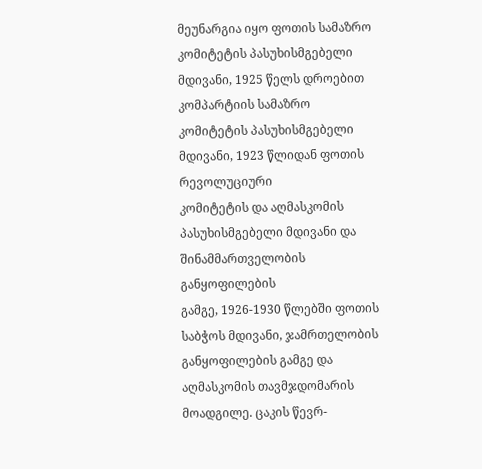მეუნარგია იყო ფოთის სამაზრო კომიტეტის პასუხისმგებელი მდივანი, 1925 წელს დროებით
კომპარტიის სამაზრო კომიტეტის პასუხისმგებელი მდივანი, 1923 წლიდან ფოთის რევოლუციური
კომიტეტის და აღმასკომის პასუხისმგებელი მდივანი და შინამმართველობის განყოფილების
გამგე, 1926-1930 წლებში ფოთის საბჭოს მდივანი, ჯამრთელობის განყოფილების გამგე და
აღმასკომის თავმჯდომარის მოადგილე. ცაკის წევრ-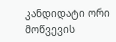კანდიდატი ორი მოწვევის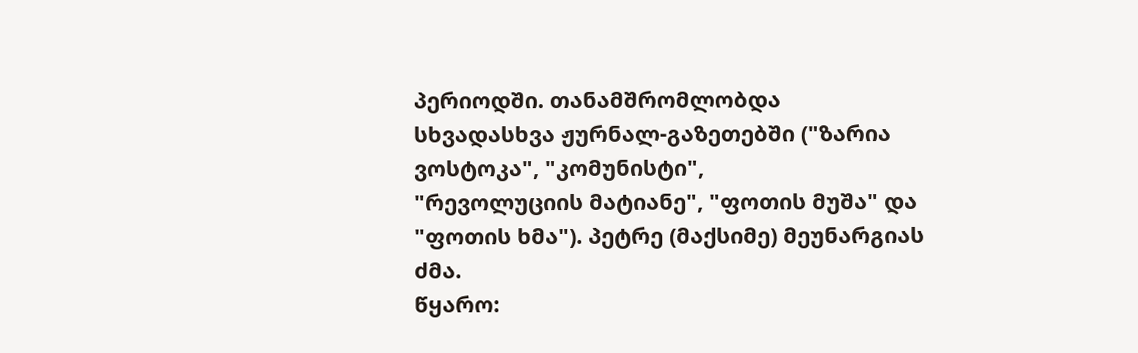პერიოდში. თანამშრომლობდა
სხვადასხვა ჟურნალ-გაზეთებში ("ზარია ვოსტოკა", "კომუნისტი",
"რევოლუციის მატიანე", "ფოთის მუშა" და "ფოთის ხმა"). პეტრე (მაქსიმე) მეუნარგიას ძმა.
წყარო: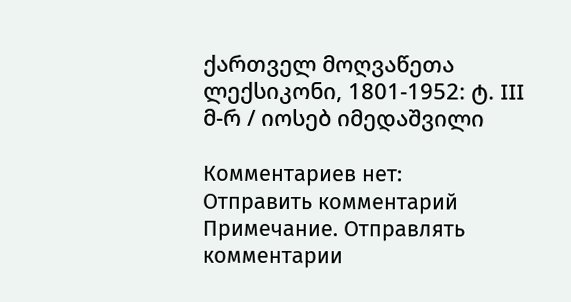ქართველ მოღვაწეთა ლექსიკონი, 1801-1952: ტ. III მ-რ / იოსებ იმედაშვილი

Комментариев нет:
Отправить комментарий
Примечание. Отправлять комментарии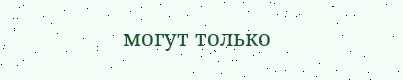могут только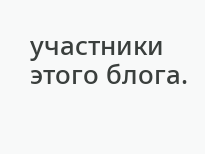участники этого блога.